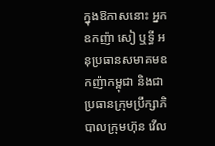ក្នុងឱកាសនោះ អ្នកឧកញ៉ា សៀ ឬទ្ធី អនុប្រធានសមាគមឧកញ៉ាកម្ពុជា និងជាប្រធានក្រុមប្រឹក្សាភិបាលក្រុមហ៊ុន វើល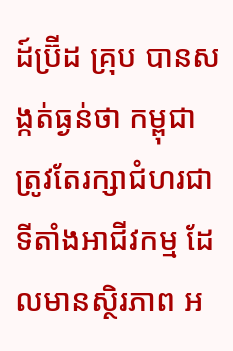ដ៍ប៊្រីដ គ្រុប បានសង្កត់ធ្ងន់ថា កម្ពុជា ត្រូវតែរក្សាជំហរជាទីតាំងអាជីវកម្ម ដែលមានស្ថិរភាព អ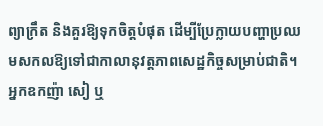ព្យាក្រឹត និងគួរឱ្យទុកចិត្តបំផុត ដើម្បីប្រែក្លាយបញ្ហាប្រឈមសកលឱ្យទៅជាកាលានុវត្តភាពសេដ្ឋកិច្ចសម្រាប់ជាតិ។
អ្នកឧកញ៉ា សៀ ឬ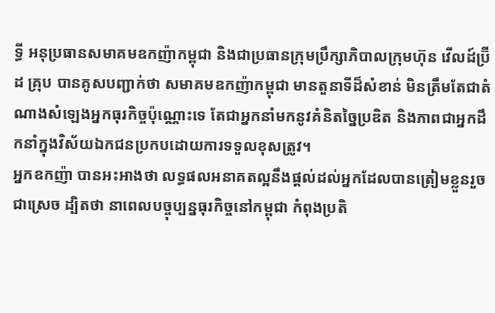ទ្ធី អនុប្រធានសមាគមឧកញ៉ាកម្ពុជា និងជាប្រធានក្រុមប្រឹក្សាភិបាលក្រុមហ៊ុន វើលដ៍ប៊្រីដ គ្រុប បានគូសបញ្ជាក់ថា សមាគមឧកញ៉ាកម្ពុជា មានតួនាទីដ៏សំខាន់ មិនត្រឹមតែជាតំណាងសំឡេងអ្នកធុរកិច្ចប៉ុណ្ណោះទេ តែជាអ្នកនាំមកនូវគំនិតច្នៃប្រឌិត និងភាពជាអ្នកដឹកនាំក្នុងវិស័យឯកជនប្រកបដោយការទទួលខុសត្រូវ។
អ្នកឧកញ៉ា បានអះអាងថា លទ្ធផលអនាគតល្អនឹងផ្តល់ដល់អ្នកដែលបានត្រៀមខ្លួនរួចជាស្រេច ដ្បិតថា នាពេលបច្ចុប្បន្នធុរកិច្ចនៅកម្ពុជា កំពុងប្រតិ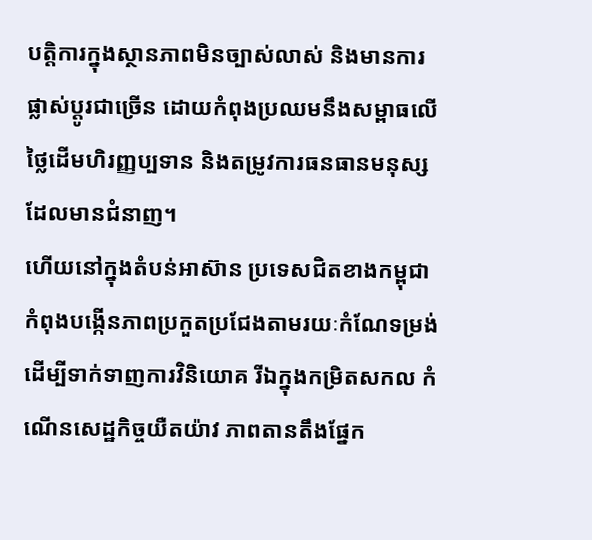បត្តិការក្នុងស្ថានភាពមិនច្បាស់លាស់ និងមានការផ្លាស់ប្តូរជាច្រើន ដោយកំពុងប្រឈមនឹងសម្ពាធលើថ្លៃដើមហិរញ្ញប្បទាន និងតម្រូវការធនធានមនុស្ស ដែលមានជំនាញ។
ហើយនៅក្នុងតំបន់អាស៊ាន ប្រទេសជិតខាងកម្ពុជា កំពុងបង្កើនភាពប្រកួតប្រជែងតាមរយៈកំណែទម្រង់ ដើម្បីទាក់ទាញការវិនិយោគ រីឯក្នុងកម្រិតសកល កំណើនសេដ្ឋកិច្ចយឺតយ៉ាវ ភាពតានតឹងផ្នែក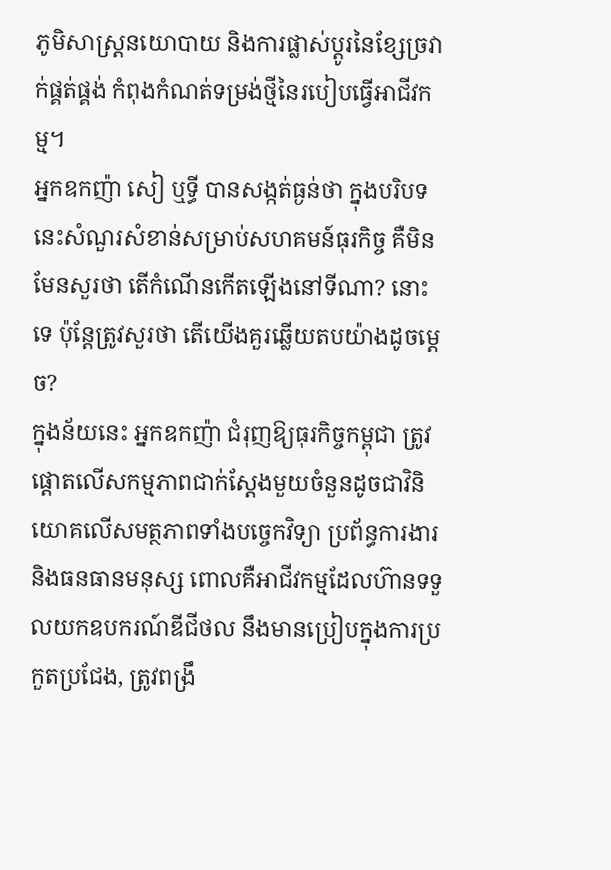ភូមិសាស្ត្រនយោបាយ និងការផ្លាស់ប្តូរនៃខ្សែច្រវាក់ផ្គត់ផ្គង់ កំពុងកំណត់ទម្រង់ថ្មីនៃរបៀបធ្វើអាជីវកម្ម។
អ្នកឧកញ៉ា សៀ ឬទ្ធី បានសង្កត់ធ្ងន់ថា ក្នុងបរិបទនេះសំណួរសំខាន់សម្រាប់សហគមន៍ធុរកិច្ច គឺមិនមែនសួរថា តើកំណើនកើតឡើងនៅទីណា? នោះទេ ប៉ុន្តែត្រូវសួរថា តើយើងគួរឆ្លើយតបយ៉ាងដូចម្តេច?
ក្នុងន័យនេះ អ្នកឧកញ៉ា ជំរុញឱ្យធុរកិច្ចកម្ពុជា ត្រូវផ្តោតលើសកម្មភាពជាក់ស្តែងមួយចំនួនដូចជាវិនិយោគលើសមត្ថភាពទាំងបច្ចេកវិទ្យា ប្រព័ន្ធការងារ និងធនធានមនុស្ស ពោលគឺអាជីវកម្មដែលហ៊ានទទួលយកឧបករណ៍ឌីជីថល នឹងមានប្រៀបក្នុងការប្រកួតប្រជែង, ត្រូវពង្រឹ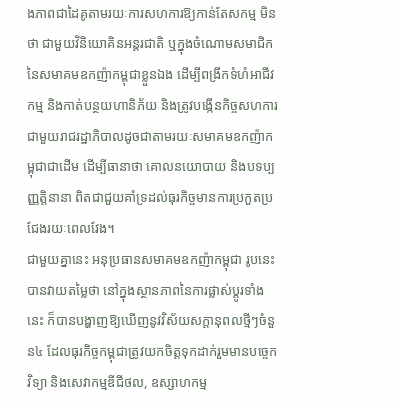ងភាពជាដៃគូតាមរយៈការសហការឱ្យកាន់តែសកម្ម មិនថា ជាមួយវិនិយោគិនអន្តរជាតិ ឬក្នុងចំណោមសមាជិក នៃសមាគមឧកញ៉ាកម្ពុជាខ្លួនឯង ដើម្បីពង្រីកទំហំអាជីវកម្ម និងកាត់បន្ថយហានិភ័យ និងត្រូវបង្កើនកិច្ចសហការជាមួយរាជរដ្ឋាភិបាលដូចជាតាមរយៈសមាគមឧកញ៉ាកម្ពុជាជាដើម ដើម្បីធានាថា គោលនយោបាយ និងបទប្បញ្ញត្តិនានា ពិតជាជួយគាំទ្រដល់ធុរកិច្ចមានការប្រកួតប្រជែងរយៈពេលវែង។
ជាមួយគ្នានេះ អនុប្រធានសមាគមឧកញ៉ាកម្ពុជា រូបនេះ បានវាយតម្លៃថា នៅក្នុងស្ថានភាពនៃការផ្លាស់ប្តូរទាំងនេះ ក៏បានបង្ហាញឱ្យឃើញនូវវិស័យសក្តានុពលថ្មីៗចំនួន៤ ដែលធុរកិច្ចកម្ពុជាត្រូវយកចិត្តទុកដាក់រួមមានបច្ចេកវិទ្យា និងសេវាកម្មឌីជីថល, ឧស្សាហកម្ម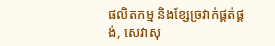ផលិតកម្ម និងខ្សែច្រវាក់ផ្គត់ផ្គង់, សេវាសុ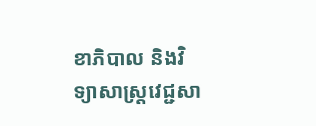ខាភិបាល និងវិទ្យាសាស្ត្រវេជ្ជសា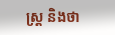ស្ត្រ និងថា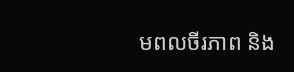មពលចីរភាព និង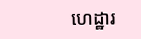ហេដ្ឋារ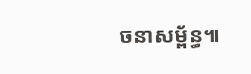ចនាសម្ព័ន្ធ៕